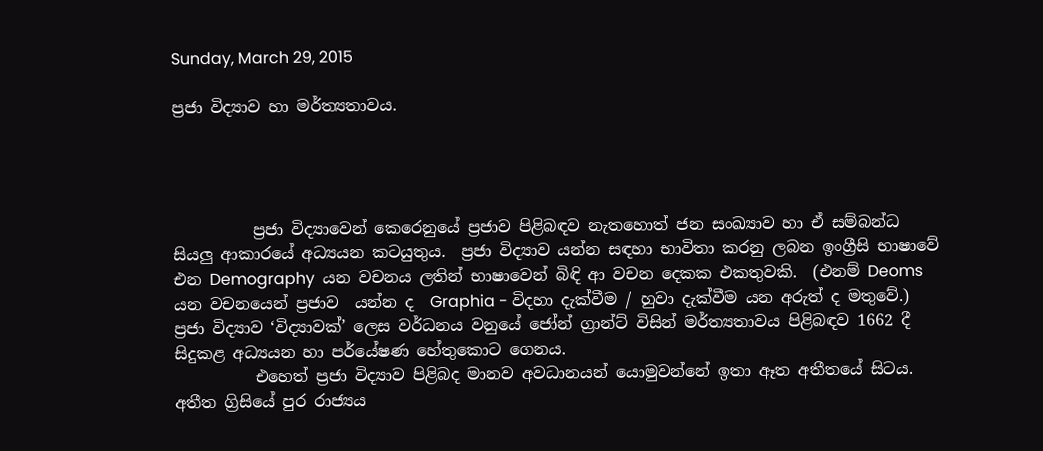Sunday, March 29, 2015

ප්‍රජා විද්‍යාව හා මර්ත්‍යතාවය.




          ප්‍රජා විද්‍යාවෙන් කෙරෙනුයේ ප්‍රජාව පිළිබඳව නැතහොත් ජන සංඛ්‍යාව හා ඒ සම්බන්ධ සියලු ආකාරයේ අධ්‍යයන කටයුතුය.  ප්‍රජා විද්‍යාව යන්න සඳහා භාවිතා කරනු ලබන ඉංග්‍රීසි භාෂාවේ එන Demography  යන වචනය ලතින් භාෂාවෙන් බිඳි ආ වචන දෙකක එකතුවකි.  (එනම් Deoms යන වචනයෙන් ප්‍රජාව  යන්න ද  Graphia - විදහා දැක්වීම / හුවා දැක්වීම යන අරුත් ද මතුවේ.)  ප්‍රජා විද්‍යාව ‘විද්‍යාවක්’ ලෙස වර්ධනය වනුයේ ජෝන් ග්‍රාන්ට් විසින් මර්ත්‍යතාවය පිළිබඳව 1662 දී සිදුකළ අධ්‍යයන හා පර්යේෂණ හේතුකොට ගෙනය.
          එහෙත් ප්‍රජා විද්‍යාව පිළිබද මානව අවධානයන් යොමුවන්නේ ඉතා ඈත අතීතයේ සිටය. අතීත ග්‍රිසියේ පුර රාජ්‍යය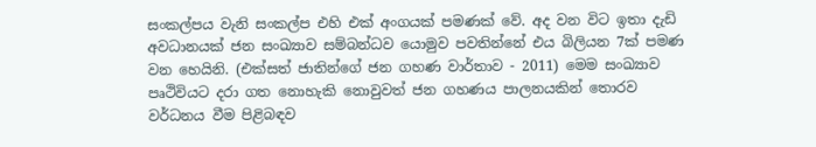සංකල්පය වැනි සංකල්ප එහි එක් අංගයක් පමණක් වේ. අද වන විට ඉතා දැඩි අවධානයක් ජන සංඛ්‍යාව සම්බන්ධව යොමුව පවතින්නේ එය බිලියන 7ක් පමණ වන හෙයිනි. (එක්සත් ජාතින්ගේ ජන ගහණ වාර්තාව - 2011) මෙම සංඛ්‍යාව පෘථිවියට දරා ගත නොහැකි නොවුවත් ජන ගහණය පාලනයකින් තොරව වර්ධනය වීම පිළිබඳව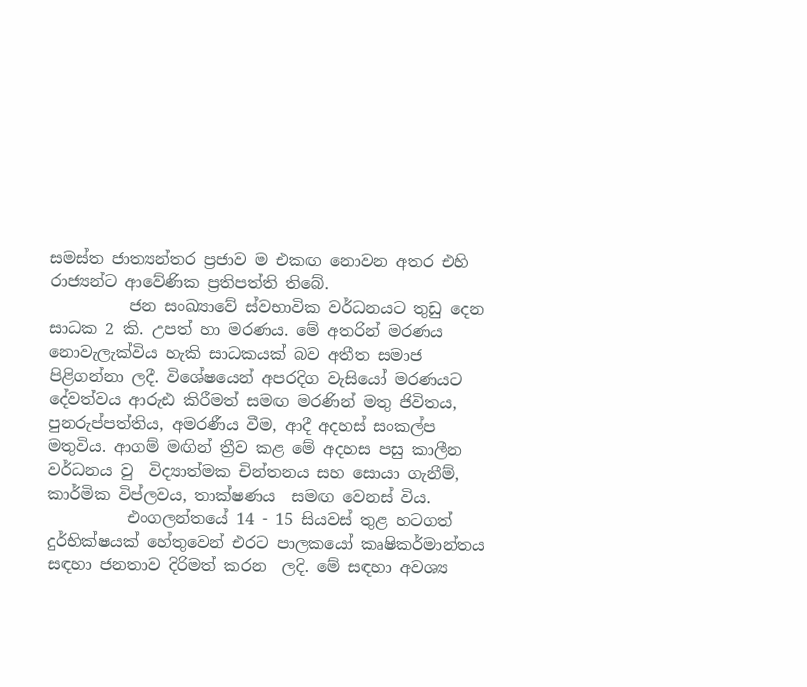සමස්ත ජාත්‍යන්තර ප්‍රජාව ම එකඟ නොවන අතර එහි රාජ්‍යන්ට ආවේණික ප්‍රතිපත්ති තිබේ.
          ජන සංඛ්‍යාවේ ස්වභාවික වර්ධනයට තුඩු දෙන සාධක 2 කි. උපත් හා මරණය. මේ අතරින් මරණය නොවැලැක්විය හැකි සාධකයක් බව අතීත සමාජ පිළිගන්නා ලදී. විශේෂයෙන් අපරදිග වැසියෝ මරණයට දේවත්වය ආරුඪ කිරීමත් සමඟ මරණින් මතු ජිවිතය, පුනරුප්පත්තිය, අමරණීය වීම, ආදී අදහස් සංකල්ප මතුවිය. ආගම් මඟින් ත්‍රීව කළ මේ අදහස පසු කාලීන වර්ධනය වු  විද්‍යාත්මක චින්තනය සහ සොයා ගැනීම්, කාර්මික විප්ලවය, තාක්ෂණය  සමඟ වෙනස් විය.
          එංගලන්තයේ 14 - 15 සියවස් තුළ හටගත් දුර්භික්ෂයක් හේතුවෙන් එරට පාලකයෝ කෘෂිකර්මාන්තය සඳහා ජනතාව දිරිමත් කරන  ලදි. මේ සඳහා අවශ්‍ය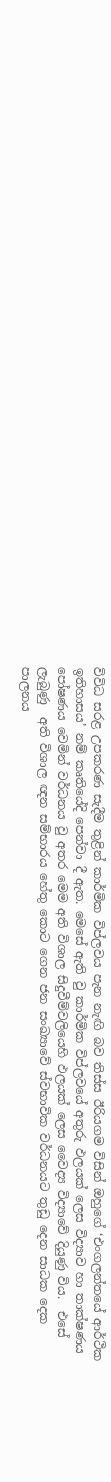විවිධ සරළ උපකරණ සැදීම තුළින් කාර්මික විප්ලවය පැන නැඟි බව තිස්ස ඊරියගම විසින් ඔහුගේ ‘එංගලන්තයේ ආර්ථික ඉතිහාසය’ නම් කෘතියේදි පෙන්වා දී ඇත. මෙසේ ඇති වු කාර්මික විප්ලවයේ අතුරු ඵලයක් ලෙස විද්‍යාව හා තාක්ෂණය  පෝෂණය වෙමින් වර්ධනය වු අතර මෙම අති විශාල සිදුවීම්වලියෙහි ඵලයක් ලෙස වෛද්‍ය විද්‍යාවේ දියුණු විය.  එසේ ලැබුණු  අති විශාල ඥන සම්භාරය හේතු කොට ගෙන ජන සංඛ්‍යාවේ ස්වභාවික වර්ධනයට තුඩු දෙන සාධක දෙක  පාලනය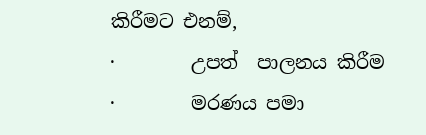කිරීමට එනම්,
·        උපත්  පාලනය කිරීම
·        මරණය පමා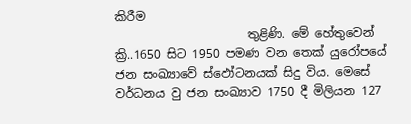කිරීම
                      තුළිණි. මේ හේතුවෙන් ක්‍රි..1650 සිට 1950 පමණ වන තෙක් යුරෝපයේ ජන සංඛ්‍යාවේ ස්ඵෝටනයක් සිදු විය. මෙසේ වර්ධනය වු ජන සංඛ්‍යාව 1750 දී මිලියන 127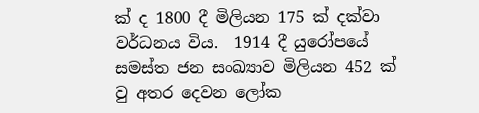ක් ද 1800 දී මිලියන 175 ක් දක්වා වර්ධනය විය.  1914 දී යුරෝපයේ සමස්ත ජන සංඛ්‍යාව මිලියන 452 ක් වු අතර දෙවන ලෝක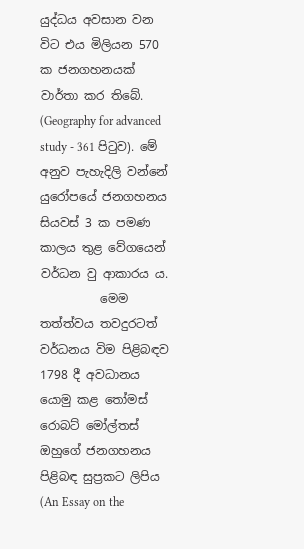යුද්ධය අවසාන වන විට එය මිලියන 570 ක ජනගහනයක් වාර්තා කර තිබේ. (Geography for advanced study - 361 පිටුව). මේ අනුව පැහැදිලි වන්නේ යුරෝපයේ ජනගහනය සියවස් 3 ක පමණ කාලය තුළ වේගයෙන් වර්ධන වු ආකාරය ය.
          මෙම තත්ත්වය තවදුරටත් වර්ධනය විම පිළිබඳව 1798 දී අවධානය යොමු කළ තෝමස් රොබට් මෝල්තස් ඔහුගේ ජනගහනය පිළිබඳ සුප්‍රකට ලිපිය (An Essay on the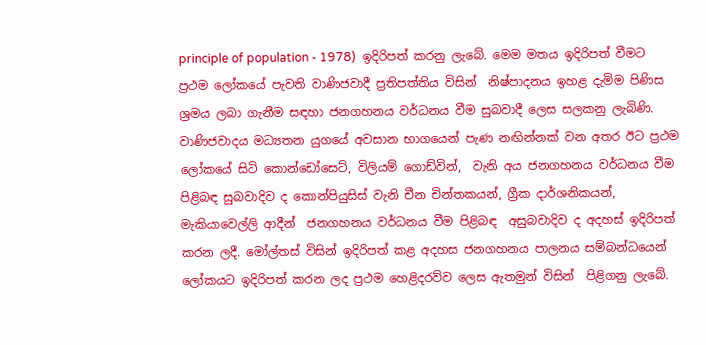principle of population - 1978)  ඉදිරිපත් කරනු ලැබේ. මෙම මතය ඉදිරිපත් වීමට ප්‍රථම ලෝකයේ පැවති වාණිජවාදී ප්‍රතිපත්තිය විසින්  නිෂ්පාදනය ඉහළ දැමිම පිණිස ශ්‍රමය ලබා ගැනීම සඳහා ජනගහනය වර්ධනය වීම සුබවාදී ලෙස සලකනු ලැබිණි. වාණිජවාදය මධ්‍යතන යුගයේ අවසාන භාගයෙන් පැණ නඟින්නක් වන අතර ඊට ප්‍රථම ලෝකයේ සිටි කොන්ඩෝසෙට්, විලියම් ගොඩ්වින්,  වැනි අය ජනගහනය වර්ධනය වීම පිළිබඳ සුබවාදිව ද කොන්පියුසිස් වැනි චීන චින්තකයන්, ග්‍රීක දාර්ශනිකයන්, මැකියාවෙල්ලි ආදීන්  ජනගහනය වර්ධනය වීම පිළිබඳ  අසුබවාදිව ද අදහස් ඉදිරිපත් කරන ලදී. මෝල්තස් විසින් ඉදිරිපත් කළ අදහස ජනගහනය පාලනය සම්බන්ධයෙන් ලෝකයට ඉදිරිපත් කරන ලද ප්‍රථම හෙළිදරව්ව ලෙස ඇතමුන් විසින්  පිළිගනු ලැබේ.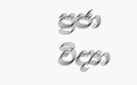ප්‍රජා විද්‍යා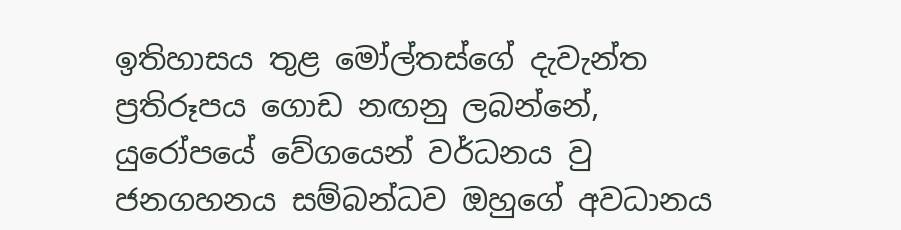ඉතිහාසය තුළ මෝල්තස්ගේ දැවැන්ත ප්‍රතිරූපය ගොඩ නඟනු ලබන්නේ,  යුරෝපයේ වේගයෙන් වර්ධනය වු ජනගහනය සම්බන්ධව ඔහුගේ අවධානය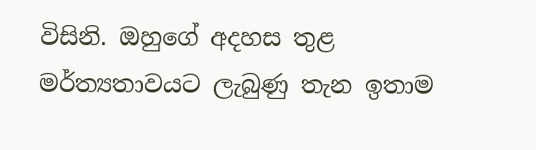විසිනි. ඔහුගේ අදහස තුළ මර්ත්‍යතාවයට ලැබුණු තැන ඉතාම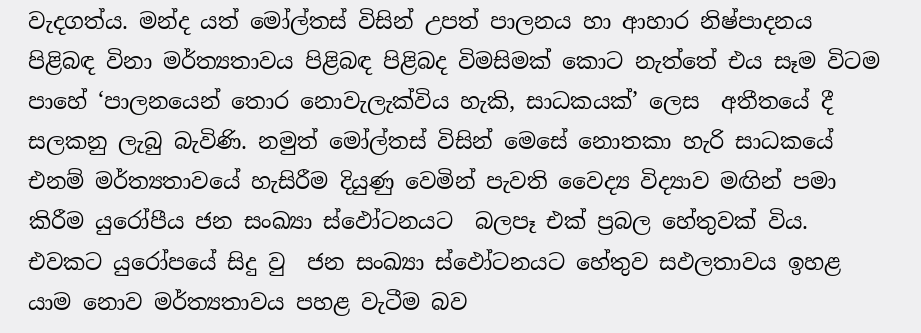වැදගත්ය. මන්ද යත් මෝල්තස් විසින් උපත් පාලනය හා ආහාර නිෂ්පාදනය පිළිබඳ විනා මර්ත්‍යතාවය පිළිබඳ පිළිබද විමසිමක් කොට නැත්තේ එය සෑම විටම පාහේ ‘පාලනයෙන් තොර නොවැලැක්විය හැකි, සාධකයක්’ ලෙස  අතීතයේ දී සලකනු ලැබු බැවිණි. නමුත් මෝල්තස් විසින් මෙසේ නොතකා හැරි සාධකයේ එනම් මර්ත්‍යතාවයේ හැසිරීම දියුණු වෙමින් පැවති වෛද්‍ය විද්‍යාව මඟින් පමා කිරීම යුරෝපීය ජන සංඛ්‍යා ස්ඵෝටනයට  බලපෑ එක් ප්‍රබල හේතුවක් විය. එවකට යුරෝපයේ සිදු වු  ජන සංඛ්‍යා ස්ඵෝටනයට හේතුව සඵලතාවය ඉහළ යාම නොව ‍මර්ත්‍යතාවය පහළ වැටීම බව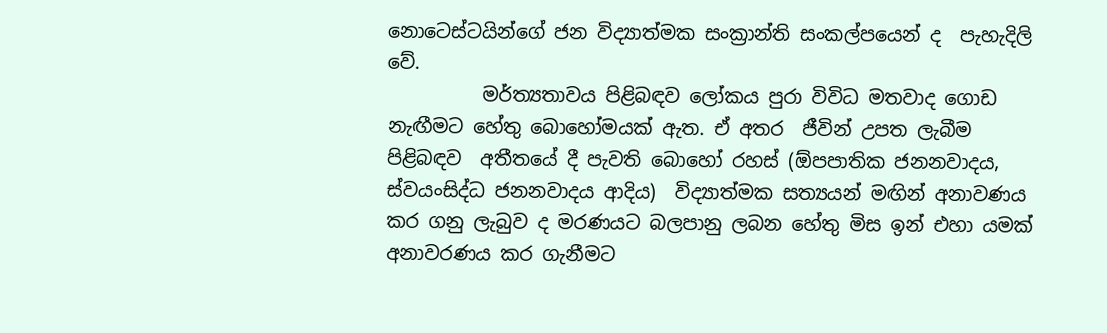නොටෙස්ටයින්ගේ ජන විද්‍යාත්මක සංක්‍රාන්ති සංකල්පයෙන් ද  පැහැදිලි වේ.
          මර්ත්‍යතාවය පිළිබඳව ලෝකය පුරා විවිධ මතවාද ගොඩ නැඟීමට හේතු බොහෝමයක් ඇත. ඒ අතර  ජීවින් උපත ලැබීම පිළිබඳව  අතීතයේ දී පැවති බොහෝ රහස් (ඕපපාතික ජනනවාදය, ස්වයංසිද්ධ ජනනවාදය ආදිය)  විද්‍යාත්මක සත්‍යයන් මඟින් අනාවණය කර ගනු ලැබුව ද මරණයට බලපානු ලබන හේතු මිස ඉන් එහා යමක් අනාවරණය කර ගැනීමට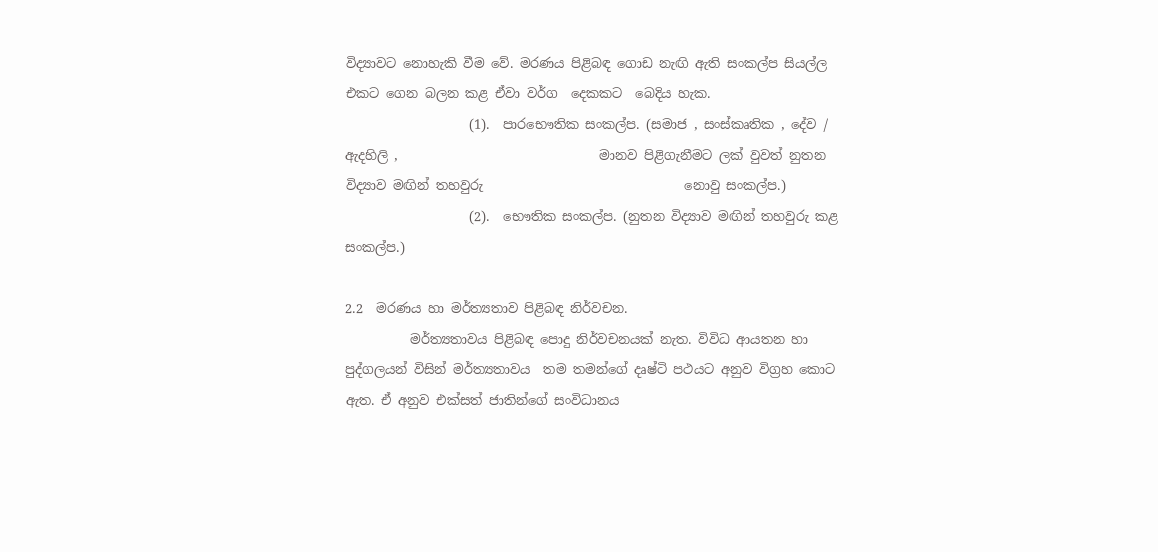විද්‍යාවට නොහැකි වීම වේ. මරණය පිළිබඳ ගොඩ නැඟි ඇති සංකල්ප සියල්ල එකට ගෙන බලන කළ ඒවා වර්ග  දෙකකට  බෙදිය හැක.
                   (1).  පාරභෞතික සංකල්ප. (සමාජ , සංස්කෘතික , දේව / ඇදහිලි ,                               මානව පිළිගැනීමට ලක් වුවත් නුතන විද්‍යාව මඟින් තහවුරු                               නොවු සංකල්ප.)
                   (2).  භෞතික සංකල්ප. (නුතන විද්‍යාව මඟින් තහවුරු කළ                                          සංකල්ප.)

2.2  මරණය හා මර්ත්‍යතාව පිළිබඳ නිර්වචන.
          මර්ත්‍යතාවය පිළිබඳ පොදු නිර්වචනයක් නැත. විවිධ ආයතන හා පුද්ගලයන් විසින් මර්ත්‍යතාවය  තම තමන්ගේ දෘෂ්ටි පථයට අනුව විග්‍රහ කොට ඇත. ඒ අනුව එක්සත් ජාතින්ගේ සංවිධානය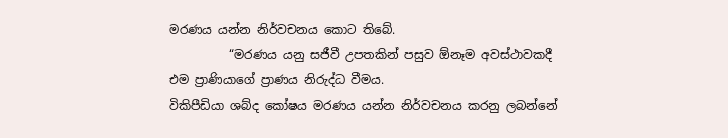මරණය යන්න නිර්වචනය කොට තිබේ.
          “මරණය යනු සජීවී උපතකින් පසුව ඕනෑම අවස්ථාවකදී එම ප්‍රාණියාගේ ප්‍රාණය නිරුද්ධ වීමය.
විකිපීඩියා ශබ්ද කෝෂය මරණය යන්න නිර්වචනය කරනු ලබන්නේ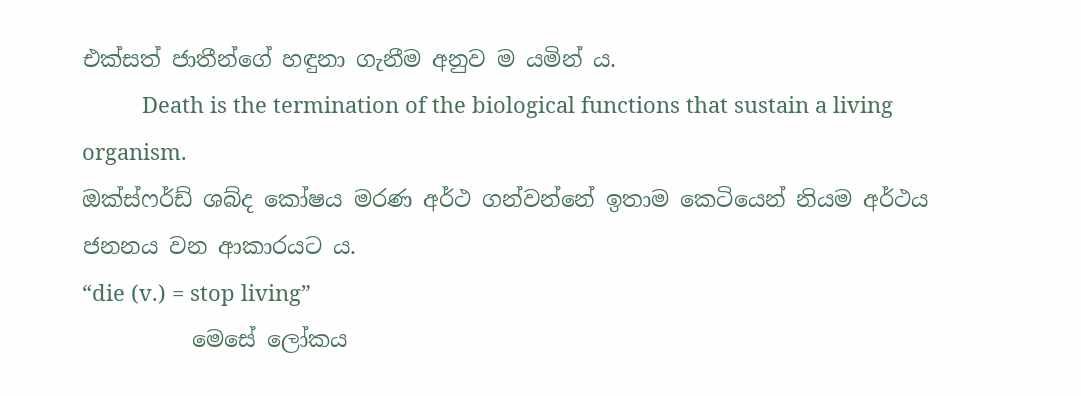එක්සත් ජාතීන්ගේ හඳුනා ගැනීම අනුව ම යමින් ය.
          Death is the termination of the biological functions that sustain a living organism.
ඔක්ස්ෆර්ඩ් ශබ්ද කෝෂය මරණ අර්ථ ගන්වන්නේ ඉතාම කෙටියෙන් නියම අර්ථය ජනනය වන ආකාරයට ය.
“die (v.) = stop living”
          මෙසේ ලෝකය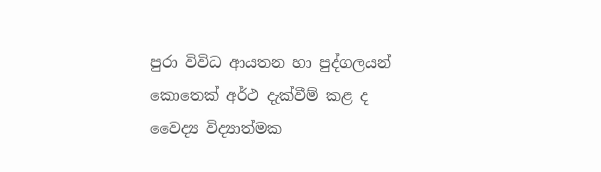පුරා විවිධ ආයතන හා පුද්ගලයන් කොතෙක් අර්ථ දැක්වීම් කළ ද වෛද්‍ය විද්‍යාත්මක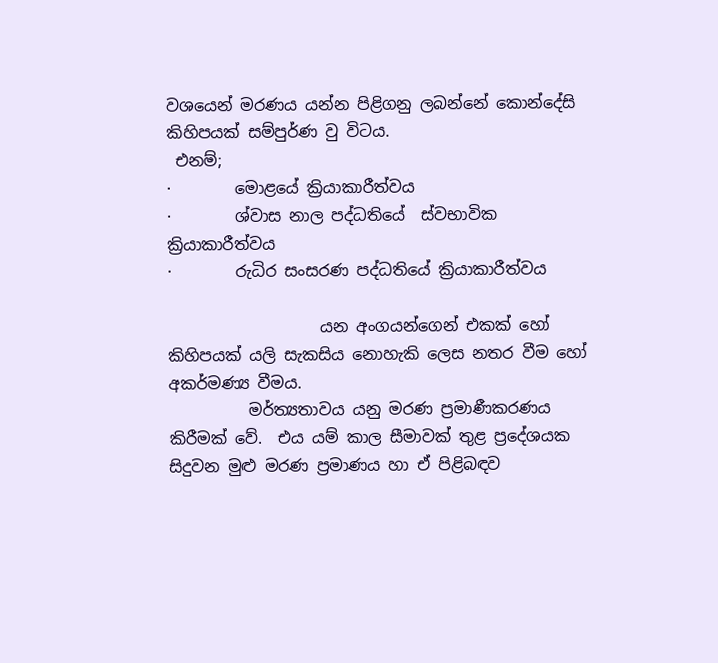වශයෙන් මරණය යන්න පිළිගනු ලබන්නේ කොන්දේසි කිහිපයක් සම්පුර්ණ වු විටය.
 එනම්;
·        මොළයේ ක්‍රියාකාරීත්වය
·        ශ්වාස නාල පද්ධතියේ  ස්වභාවික ක්‍රියාකාරීත්වය
·        රුධිර සංසරණ පද්ධතියේ ක්‍රියාකාරීත්වය

                   යන අංගයන්ගෙන් එකක් හෝ කිහිපයක් යලි සැකසිය නොහැකි ලෙස නතර වීම හෝ අකර්මණ්‍ය වීමය.
          මර්ත්‍යතාවය යනු මරණ ප්‍රමාණීකරණය කිරීමක් වේ.  එය යම් කාල සීමාවක් තුළ ප්‍රදේශයක සිදුවන මුළු මරණ ප්‍රමාණය හා ඒ පිළිබඳව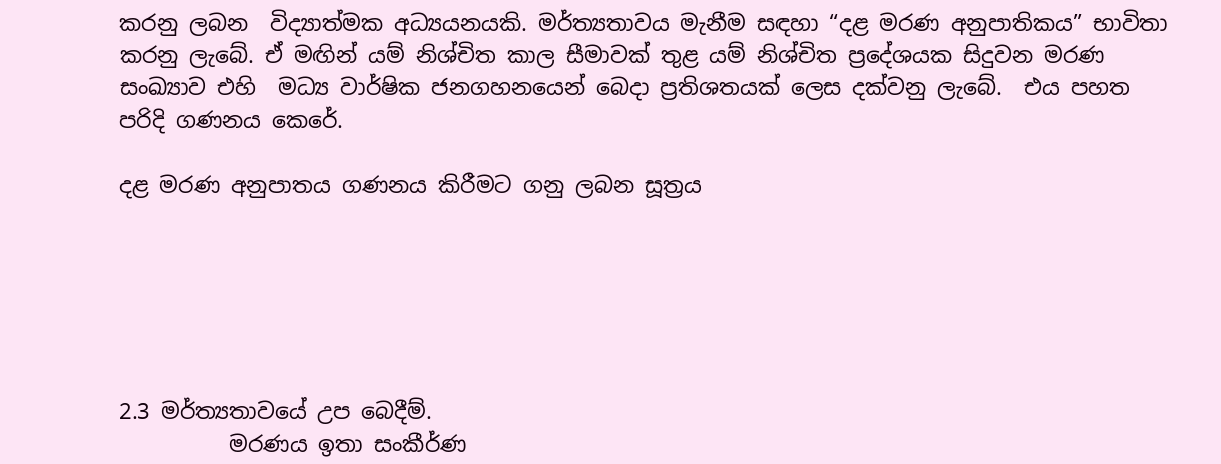කරනු ලබන  විද්‍යාත්මක අධ්‍යයනයකි. මර්ත්‍යතාවය මැනීම සඳහා “දළ මරණ අනුපාතිකය” භාවිතා කරනු ලැබේ. ඒ මඟින් යම් නිශ්චිත කාල සීමාවක් තුළ යම් නිශ්චිත ප්‍රදේශයක සිදුවන මරණ සංඛ්‍යාව එහි  මධ්‍ය වාර්ෂික ජනගහනයෙන් බෙදා ප්‍රතිශතයක් ලෙස දක්වනු ලැබේ.  එය පහත පරිදි ගණනය කෙරේ.

දළ මරණ අනුපාතය ගණනය කිරීමට ගනු ලබන සූත්‍රය






2.3 මර්ත්‍යතාවයේ උප බෙදීම්.
          මරණය ඉතා සංකීර්ණ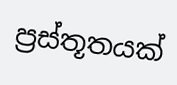ප්‍රස්තූතයක්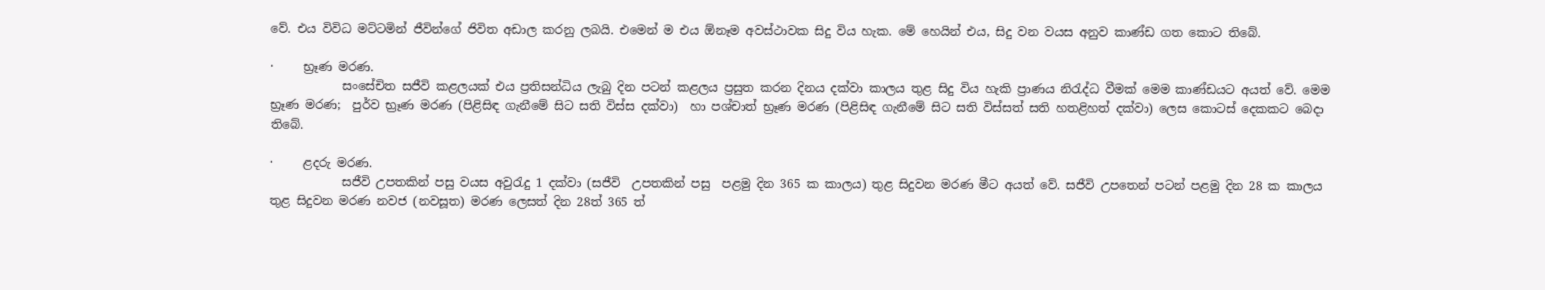වේ. එය විවිධ මට්ටමින් ජීවින්ගේ ජිවිත අඩාල කරනු ලබයි. එමෙන් ම එය ඕනෑම අවස්ථාවක සිදු විය හැක. මේ හෙයින් එය, සිදු වන වයස අනුව කාණ්ඩ ගත කොට තිබේ.

·     භ්‍රෑණ මරණ.
            සංසේචිත සජීවි කළලයක් එය ප්‍රතිසන්ධිය ලැබු දින පටන් කළලය ප්‍රසුත කරන දිනය දක්වා කාලය තුළ සිදු විය හැකි ප්‍රාණය නිරැද්ධ වීමක් මෙම කාණ්ඩයට අයත් වේ. මෙම භ්‍රෑණ මරණ;  පුර්ව භ්‍රෑණ මරණ (පිළිසිඳ ගැනීමේ සිට සති විස්ස දක්වා)  හා පශ්චාත් භ්‍රෑණ මරණ (පිළිසිඳ ගැනීමේ සිට සති විස්සත් සති හතළිහත් දක්වා) ලෙස කොටස් දෙකකට බෙදා තිබේ.

·     ළදරු මරණ.
            සජීවි උපතකින් පසු වයස අවුරැදු 1 දක්වා (සජීවි  උපතකින් පසු  පළමු දින 365 ක කාලය) තුළ සිදුවන මරණ මීට අයත් වේ. සජීවි උපතෙන් පටන් පළමු දින 28 ක කාලය තුළ සිදුවන මරණ නවජ (නවසූත) මරණ ලෙසත් දින 28ත් 365 ත්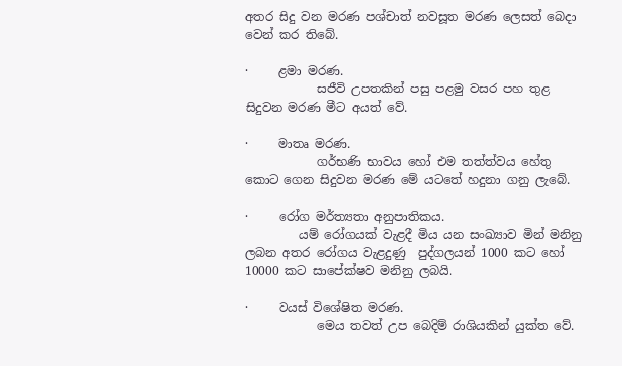අතර සිදු වන මරණ පශ්චාත් නවසූත මරණ ලෙසත් බෙදා වෙන් කර තිබේ.

·     ළමා මරණ.
            සජීවි උපතකින් පසු පළමු වසර පහ තුළ සිදුවන මරණ මීට අයත් වේ.

·     මාතෘ මරණ.
            ගර්භණි භාවය හෝ එම තත්ත්වය හේතු කොට ගෙන සිදුවන මරණ මේ යටතේ හදුනා ගනු ලැබේ.

·     රෝග මර්ත්‍යතා අනුපාතිකය.
         යම් රෝගයක් වැළදී මිය යන සංඛ්‍යාව මින් මනිනු ලබන අතර රෝගය වැළදුණු  පුද්ගලයන් 1000 කට හෝ 10000 කට සාපේක්ෂව මනිනු ලබයි.

·     වයස් විශේෂිත මරණ.
            මෙය තවත් උප බෙදිම් රාශියකින් යුක්ත වේ.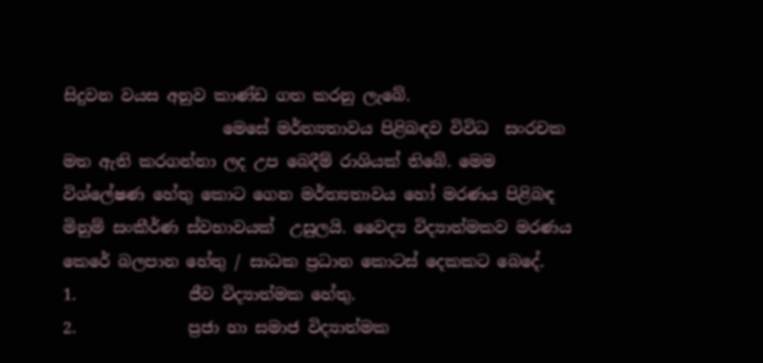සිදුවන වයස අනුව කාණ්ඩ ගත කරනු ලැබේ.
                    මෙසේ මර්ත්‍යතාවය පිළිබඳව විවිධ  සංරචක මත ඇති කරගන්නා ලද උප බෙදීම් රාශියක් තිබේ. මෙම විශ්ලේෂණ හේතු කොට ගෙන මර්ත්‍යතාවය හෝ මරණය පිළිබඳ මිනුම් සංකීර්ණ ස්වභාවයක්  උසුලයි. වෛද්‍ය විද්‍යාත්මකව මරණය කෙරේ බලපාන හේතු / සාධක ප්‍රධාන කොටස් දෙකකට බෙදේ.
1.              ජීව විද්‍යාත්මක හේතු.
2.              ප්‍රජා හා සමාජ විද්‍යාත්මක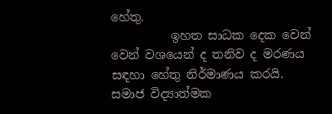හේතු.
          ඉහත සාධක දෙක වෙන් වෙන් වශයෙන් ද තනිව ද මරණය සඳහා හේතු නිර්මාණය කරයි. සමාජ විද්‍යාත්මක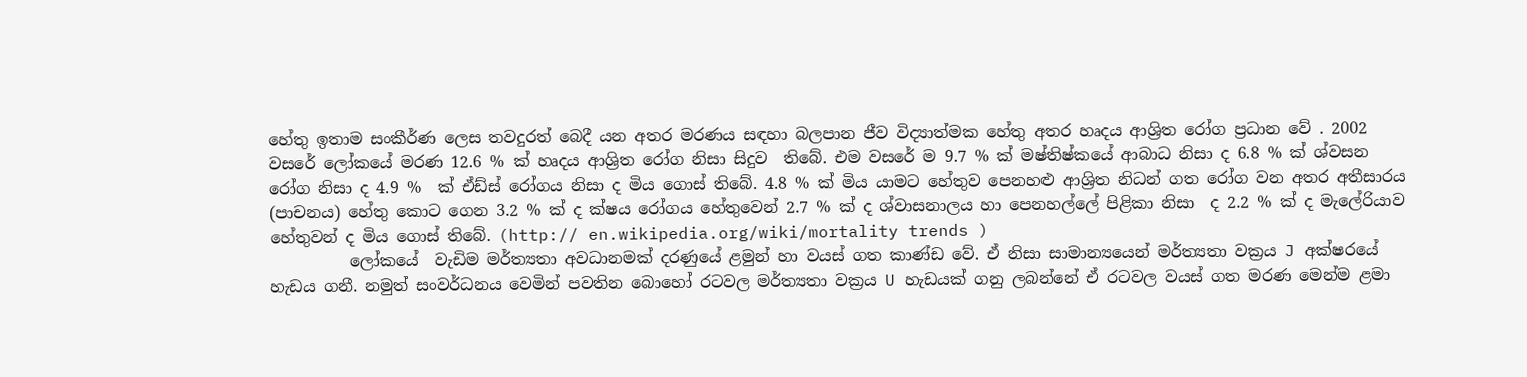හේතු ඉතාම සංකීර්ණ ලෙස තවදුරත් බෙදී යන අතර මරණය සඳහා බලපාන ජීව විද්‍යාත්මක හේතු අතර හෘදය ආශ්‍රිත රෝග ප්‍රධාන වේ . 2002 වසරේ ලෝකයේ මරණ 12.6 % ක් හෘදය ආශ්‍රිත රෝග නිසා සිදුව  තිබේ. එම වසරේ ම 9.7 % ක් මෂ්තිෂ්කයේ ආබාධ නිසා ද 6.8 % ක් ශ්වසන රෝග නිසා ද 4.9 %  ක් ඒඩ්ස් රෝගය නිසා ද මිය ගොස් තිබේ. 4.8 % ක් මිය යාමට හේතුව පෙනහළු ආශ්‍රිත නිධන් ගත රෝග වන අතර අතීසාරය (පාචනය) හේතු කොට ගෙන 3.2 % ක් ද ක්ෂය රෝගය හේතුවෙන් 2.7 % ක් ද ශ්වාසනාලය හා පෙනහල්ලේ පිළිකා නිසා  ද 2.2 % ක් ද මැලේරියාව හේතුවන් ද මිය ගොස් තිබේ. (http:// en.wikipedia.org/wiki/mortality trends )
          ලෝකයේ  වැඩිම මර්ත්‍යතා අවධානමක් දරණුයේ ළමුන් හා වයස් ගත කාණ්ඩ වේ. ඒ නිසා සාමාන්‍යයෙන් මර්ත්‍යතා වක්‍රය J අක්ෂරයේ හැඩය ගනී. නමුත් සංවර්ධනය වෙමින් පවතින බොහෝ රටවල මර්ත්‍යතා වක්‍රය U හැඩයක් ගනු ලබන්නේ ඒ රටවල වයස් ගත මරණ මෙන්ම ළමා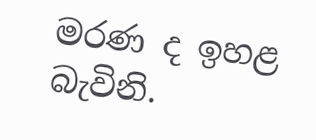මරණ ද ඉහළ බැවිනි.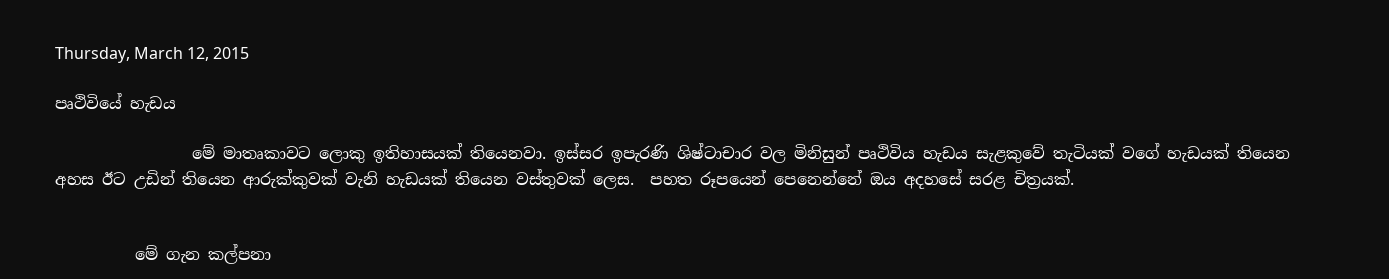Thursday, March 12, 2015

පෘථිවියේ හැඩය

                 මේ මාතෘකාවට ලොකු ඉතිහාසයක් තියෙනවා. ඉස්සර ඉපැරණි ශිෂ්ටාචාර වල මිනිසුන් පෘථිවිය හැඩය සැළකුවේ තැටියක් වගේ හැඩයක් තියෙන අහස ඊට උඩින් තියෙන ආරුක්කුවක් වැනි හැඩයක් තියෙන වස්තුවක් ලෙස.  පහත රූපයෙන් පෙනෙන්නේ ඔය අදහසේ සරළ චිත්‍රයක්.


          මේ ගැන කල්පනා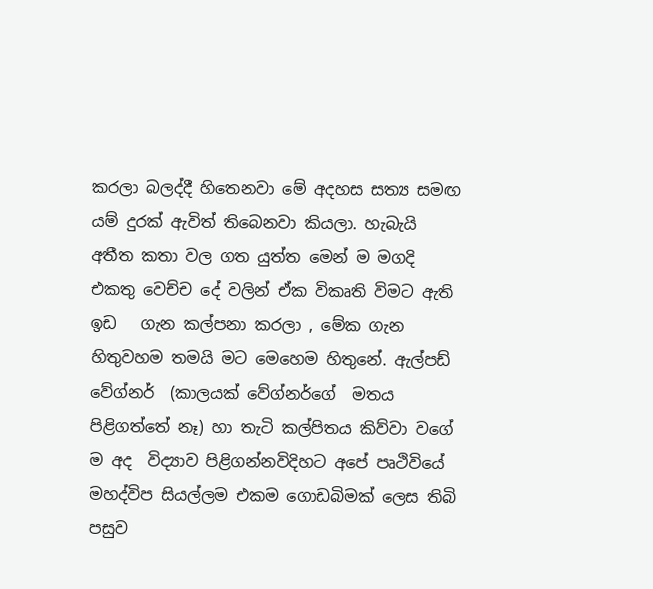කරලා බලද්දී හිතෙනවා මේ අදහස සත්‍ය සමඟ යම් දුරක් ඇවිත් තිබෙනවා කියලා. හැබැයි අතීත කතා වල ගත යුත්ත මෙන් ම මගදි එකතු වෙච්ච දේ වලින් ඒක විකෘති විමට ඇති ඉඩ   ගැන කල්පනා කරලා ‍, මේක ගැන හිතුවහම තමයි මට මෙහෙම හිතුනේ. ඇල්පඩ් වේග්නර්  (කාලයක් වේග්නර්ගේ  මතය පිළිගත්තේ නෑ) හා තැටි කල්පිතය කිව්වා ව‍ගේ ම අද  විද්‍යාව පිළිගන්නවිදිහට ‍අපේ පෘථිවියේ මහද්විප සියල්ලම එකම ගොඩබිමක් ලෙස තිබි පසුව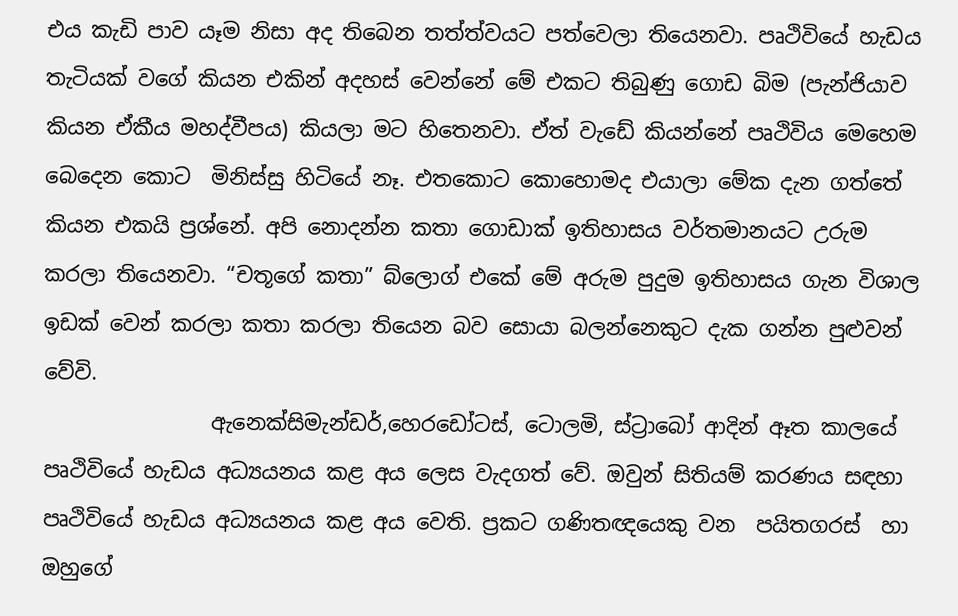එය කැඩි ‍පාව යෑම නිසා අද තිබෙන තත්ත්වයට පත්වෙලා තියෙනවා. පෘථිවියේ හැඩය තැටියක් වගේ කියන එකින් අදහස් වෙන්නේ මේ එකට තිබුණු ගොඩ බිම (පැන්ජියාව කියන ඒකීය මහද්වීපය) කියලා මට හිතෙනවා. ඒත් වැඩේ කියන්නේ පෘථිවිය මෙහෙම බෙදෙන කොට  මිනිස්සු හිටියේ නෑ. එතකොට කොහොමද එයාලා මේක දැන ගත්තේ කියන එකයි ප්‍රශ්නේ. අපි නොදන්න කතා ගොඩාක් ඉතිහාසය වර්තමානයට උරුම කරලා තියෙනවා. “චතූගේ කතා” බ්ලොග් එකේ මේ අරුම පුදුම ඉතිහාසය ගැන විශාල ඉඩක් වෙන් කරලා කතා කරලා තියෙන බව සොයා බලන්නෙකුට දැක ගන්න පුළුවන් වේවි.
                ඇනෙක්සිමැන්ඩර්,හෙරඩෝටස්, ටොලමි, ස්ට්‍රාබෝ ආදින් ඈත කාලයේ පෘථිවියේ හැඩය අධ්‍යයනය කළ අය ලෙස වැදගත් වේ. ඔවුන් සිතියම් කරණය සඳහා පෘථිවියේ හැඩය අධ්‍යයනය කළ අය වෙති. ප්‍රකට ගණිතඥයෙකු වන  පයිතගරස්  හා ඔහුගේ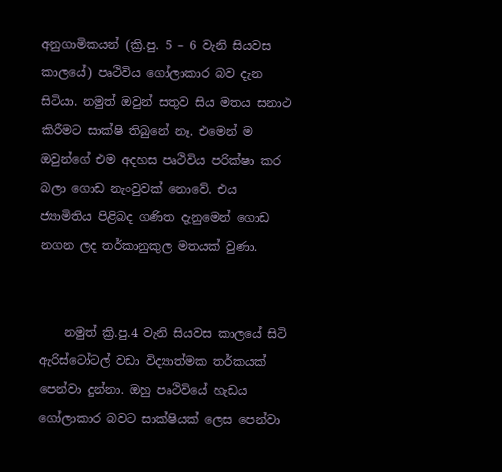අනුගාමිකයන් (ක්‍රි.පු. 5 – 6 වැනි සියවස කාලයේ) පෘථිවිය ගෝලාකාර බව දැන සිටියා. නමුත් ඔවුන් සතුව සිය මතය සනාථ කිරීමට සාක්ෂි තිබුනේ නෑ. එමෙන් ම ඔවුන්ගේ එම අදහස පෘථිවිය පරික්ෂා කර බලා ගොඩ නැංවුවක් නොවේ. එය ජ්‍යාමිතිය පිළිබද ගණිත දැනුමෙන් ගොඩ නගන ලද තර්කානුකුල මතයක් වුණා.


    නමුත් ක්‍රි.පු.4 වැනි සියවස කාලයේ සිටි ඇරිස්ටෝටල් වඩා විද්‍යාත්මක තර්කයක්  පෙන්වා දුන්නා. ඔහු පෘථිවියේ හැඩය ගෝලාකාර බවට සාක්ෂියක් ලෙස පෙන්වා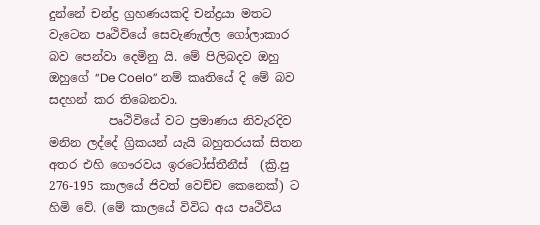දුන්නේ චන්ද්‍ර ග්‍රහණයකදි චන්ද්‍රයා මතට වැටෙන පෘථිවියේ සෙවැණැල්ල ගෝලාකාර බව පෙන්වා දෙමිනු යි. මේ පිලිබදව ඔහු  ඔහුගේ “De Coelo” නම් කෘතියේ දි මේ බව සදහන් කර තිබෙනවා.
          පෘථිවියේ වට ප්‍රමාණය නිවැරදිව මනින ලද්දේ ග්‍රිකයන් යැයි බහුතරයක් සිතන අතර එහි ගෞරවය ඉරටෝස්තීනීස්  (ක්‍රි.පු 276-195 කාලයේ ජිවත් වෙච්ච කෙනෙක්) ට හිමි වේ. (මේ කාලයේ විවිධ අය පෘථිවිය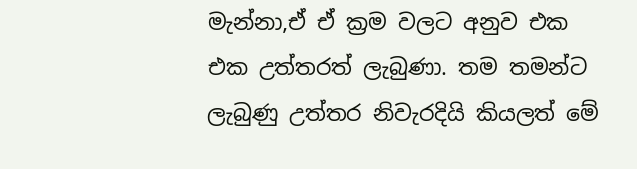මැන්නා,ඒ ඒ ක්‍රම වලට අනුව එක එක උත්තරත් ලැබුණා. තම තමන්ට ලැබුණු උත්තර නිවැරදියි කියලත් මේ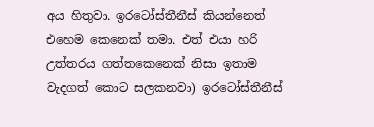අය හිතුවා. ඉරටෝස්තීනීස් කියන්නෙත් එහෙම කෙනෙක් තමා. එත් එයා හරි උත්තරය ගත්තකෙනෙක් නිසා ඉතාම වැදගත් කොට සලකනවා) ඉරටෝස්තීනීස්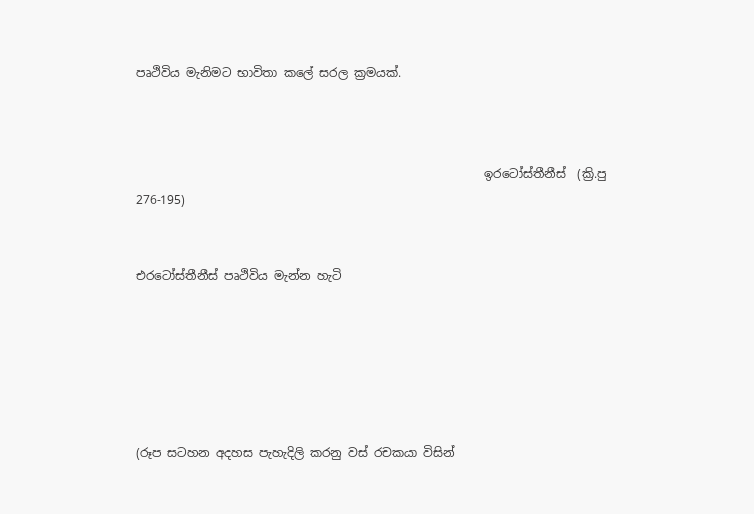පෘථිවිය මැනිමට භාවිතා කලේ සරල ක්‍රමයක්.



                                                          ඉරටෝස්තීනීස්  (ක්‍රි.පු 276-195)


එරටෝස්තීනීස් පෘථිවිය මැන්න හැටි






(රූප සටහන අදහස පැහැදිලි කරනු වස් රචකයා විසින්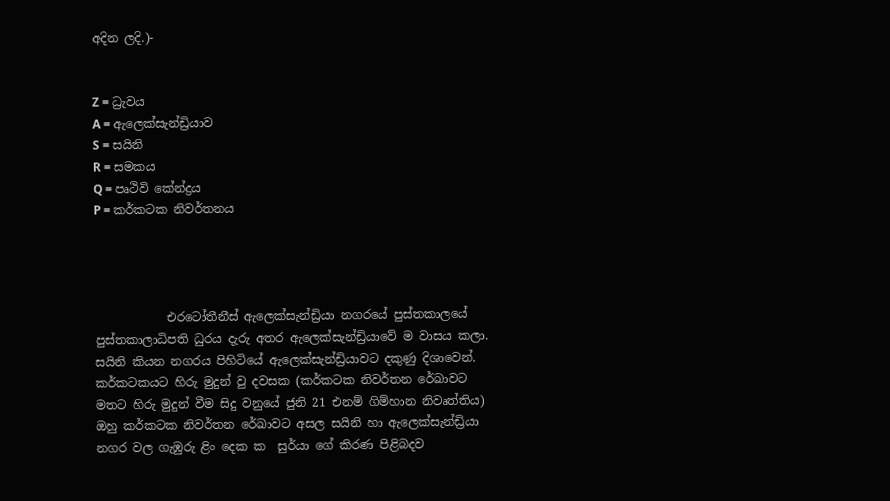අදින ලදි.)-


Z = ධ්‍රැවය
A = ඇලෙක්සැන්ඩ්‍රියාව
S = සයිනි
R = සමකය
Q = පෘථිවි කේන්ද්‍රය
P = කර්කටක නිවර්තනය




            එරටෝතීනීස් ඇලෙක්සැන්ඩ්‍රියා නගරයේ පුස්තකාලයේ පුස්තකාලාධිපති ධුරය දැරු අතර ඇලෙක්සැන්ඩ්‍රියාවේ ම වාසය කලා. සයිනි කියන නගරය පිහිටියේ ඇලෙක්සැන්ඩ්‍රියාවට දකුණු දිශාවෙන්. කර්කටකයට හිරු මුදුන් වු දවසක (කර්කටක නිවර්තන රේඛාවට  මතට හිරු මුදුන් වීම සිදු වනුයේ ජුනි 21 එනම් ගිම්හාන නිවෘත්තිය) ඔහු කර්කටක නිවර්තන රේඛාවට අසල සයිනි හා ඇලෙක්සැන්ඩ්‍රියා නගර වල ගැඹුරු ළිං දෙක ක  සුර්යා ගේ කිරණ පිළිබදව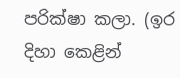පරික්ෂා කලා. (ඉර දිහා කෙළින්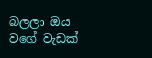බලලා ඔය වගේ වැඩක්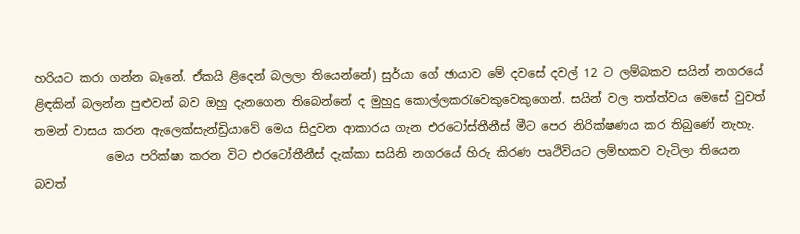හරියට කරා ගන්න බෑනේ. ඒකයි ළිදෙන් බලලා තියෙන්නේ) සුර්යා ගේ ඡායාව මේ දවසේ දවල් 12 ට ලම්බකව සයින් නගරයේ ළිඳකින් බලන්න පුළුවන් බව ඔහු දැනගෙන තිබෙන්නේ ද මුහුදු කොල්ලකරැවෙකුවෙකුගෙන්. සයින් වල තත්ත්වය මෙසේ වුවත් තමන් වාසය කරන ඇලෙක්සැන්ඩ්‍රියාවේ මෙය සිදුවන ආකාරය ගැන එරටෝස්තීනීස් මීට පෙර නිරික්ෂණය කර තිබුණේ නැහැ.
            මෙය පරික්ෂා කරන විට එරටෝතීනීස් දැක්කා සයිනි නගරයේ හිරු කිරණ පෘථිවියට ලම්භකව වැටිලා තියෙන බවත්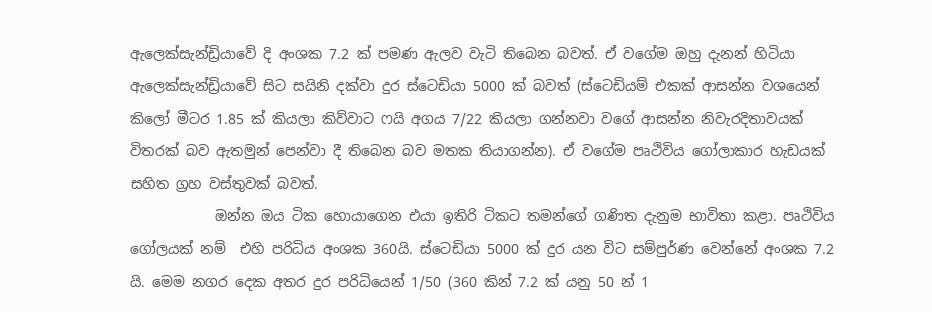ඇලෙක්සැන්ඩ්‍රියාවේ දි අංශක 7.2 ක් පමණ ඇලව වැටි තිබෙන බවත්. ඒ වගේම ඔහු දැනන් හිටියා ඇලෙක්සැන්ඩ්‍රියාවේ සිට සයිනි දක්වා දුර ස්ටෙඩියා 5000 ක් බවත් (ස්ටෙඩියම් එකක් ආසන්න වශයෙන් කිලෝ මීටර 1.85 ක් කියලා කිව්වාට ෆයි අගය 7/22 කියලා ගන්නවා වගේ ආසන්න නිවැරදිතාවයක් විතරක් බව ඇතමුන් පෙන්වා දී තිබෙන බව මතක තියාගන්න). ඒ වගේම පෘථිවිය ගෝලාකාර හැඩයක් සහිත ග්‍රහ වස්තුවක් බවත්.
            ඔන්න ඔය ටික හොයාගෙන එයා ඉතිරි ටිකට තමන්ගේ ගණිත දැනුම භාවිතා කළා. පෘථිවිය ගෝලයක් නම්  එහි පරිධිය අංශක 360යි. ස්ටෙඩියා 5000 ක් දුර යන විට සම්පුර්ණ වෙන්නේ අංශක 7.2 යි. මෙම නගර දෙක අතර දුර පරිධියෙන් 1/50 (360 කින් 7.2 ක් යනු 50 න් 1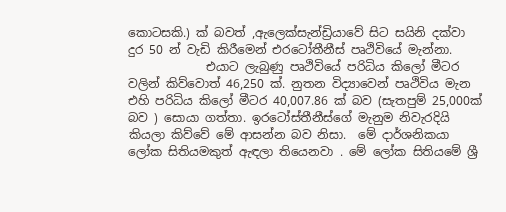කොටසකි.) ක් බවත් ,ඇලෙක්සැන්ඩ්‍රියාවේ සිට සයිනි දක්වා දුර 50 න් වැඩි කිරීමෙන් එරටෝතීනීස් පෘථිවියේ මැන්නා.
             එයාට ලැබුණු පෘථිවියේ පරිධිය කිලෝ මීටර වලින් කිව්වොත් 46,250 ක්. නුතන විද්‍යාවෙන් පෘථිවිය මැන එහි පරිධිය කිලෝ මීටර 40,007.86 ක් බව (සැතපුම් 25,000ක් බව ) සොයා ගත්තා. ඉරටෝස්තීනීස්ගේ මැනුම නිවැරදියි කියලා කිව්‍‍වේ මේ ආසන්න බව නිසා.  මේ දාර්ශනිකයා ලෝක සිතියමකුත් ඇඳලා තියෙනවා . මේ ලෝක සිතියමේ ශ්‍රී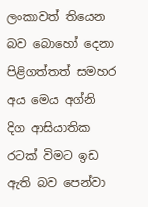ලංකාවත් තියෙන බව බොහෝ දෙනා පිළිගත්තත් සමහර අය මෙය අග්නි දිග ආසියාතික රටක් විමට ඉඩ ඇති බව පෙන්වා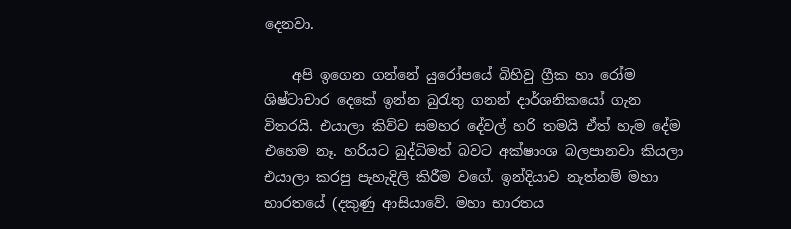දෙනවා.

    අපි ඉගෙන ගන්නේ යුරෝපයේ බිහිවු ග්‍රීක හා රෝම ශිෂ්ටාචාර දෙකේ ඉන්න බුරැතු ගනන් දාර්ශනිකයෝ ගැන විතරයි. එයාලා කිව්ව සමහර දේවල් හරි තමයි ඒත් හැම දේම එහෙම නෑ. හරියට බුද්ධිමත් බවට අක්ෂාංශ බලපානවා කියලා එයාලා කරපු පැහැදිලි කිරීම වගේ. ඉන්දියාව නැත්නම් මහා භාරතයේ (දකුණු ආසියාවේ. මහා භාරතය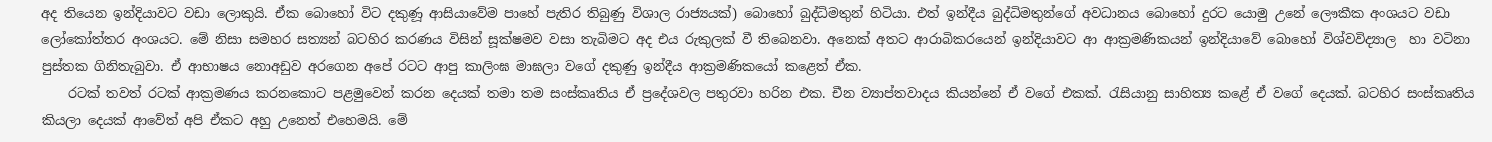අද තියෙන ඉන්දියාවට වඩා ලොකුයි. ඒක බොහෝ විට දකුණූ ආසියාවේම පාහේ පැතිර තිබුණු විශාල රාජ්‍යයක්) බොහෝ බුද්ධිමතුන් හිටියා. එත් ඉන්දීය බුද්ධිමතුන්ගේ අවධානය බොහෝ දුරට යොමු උනේ ලෞකීක අංශයට වඩා ලෝකෝත්තර අංශයට. මේ නිසා සමහර සත්‍යන් බටහිර කරණය විසින් සූක්ෂමව වසා තැබිමට අද එය රුකුලක් වී තිබෙනවා. අනෙක් අතට ආරාබිකරයෙන් ඉන්දියාවට ආ ආක්‍රමණිකයන් ඉන්දියාවේ බොහෝ විශ්වවිද්‍යාල  හා වටිනා පුස්තක ගිනිතැබුවා. ඒ ආභාෂය නොඅඩුව අරගෙන අපේ රටට ආපු කාලිංඝ මාඝලා වගේ දකුණු ඉන්දීය ආක්‍රමණිකයෝ කළෙත් ඒක.
    රටක් තවත් රටක් ආක්‍රමණය කරනකොට පළමුවෙන් කරන දෙයක් තමා තම සංස්කෘතිය ඒ ප්‍රදේශවල පතුරවා හරින එක. චීන ව්‍යාප්තවාදය කියන්නේ ඒ වගේ එකක්. රැසියානු සාහිත්‍ය කළේ ඒ වගේ දෙයක්. බටහිර සංස්කෘතිය කියලා දෙයක් ආවේත් අපි ඒකට අහු උනෙත් එහෙමයි. මේ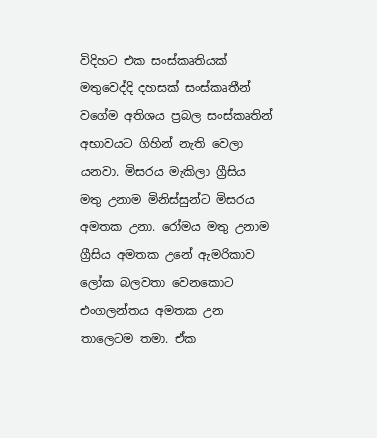විදිහට එක සංස්කෘතියක් මතුවෙද්දි දහසක් සංස්කෘතීන් වගේම අතිශය ප්‍රබල සංස්කෘතින් අභාවයට ගිහින් නැති වෙලා යනවා. මිසරය මැකිලා ග්‍රීසිය මතු උනාම මිනිස්සුන්ට මිසරය අමතක උනා. රෝමය මතු උනාම ග්‍රීසිය අමතක උනේ ඇමරිකාව ලෝක බලවතා වෙනකොට එංගලන්තය අමතක උන තාලෙටම තමා. ඒක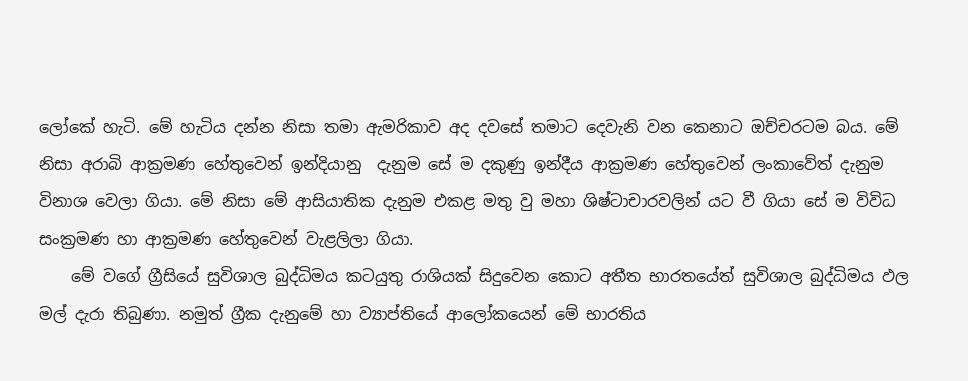ලෝකේ හැටි. මේ හැටිය දන්න නිසා තමා ඇමරිකාව අද දවසේ තමාට දෙවැනි වන කෙනාට ඔච්චරටම බය. මේ නිසා අරාබි ආක්‍රමණ හේතුවෙන් ඉන්දියානු  දැනුම සේ ම දකුණු ඉන්දීය ආක්‍රමණ හේතුවෙන් ලංකාවේත් දැනුම විනාශ වෙලා ගියා. මේ නිසා මේ ආසියාතික දැනුම එකළ මතු වු මහා ශිෂ්ටාචාරවලින් යට වී ගියා සේ ම විවිධ සංක්‍රමණ හා ආක්‍රමණ හේතුවෙන් වැළලිලා ගියා.
    මේ වගේ ග්‍රීසියේ සුවිශාල බුද්ධිමය කටයුතු රාශියක් සිදුවෙන කොට අතීත භාරතයේත් සුවිශාල බුද්ධිමය ඵල මල් දැරා තිබුණා. නමුත් ග්‍රීක දැනුමේ හා ව්‍යාප්තියේ ආලෝකයෙන් මේ භාරතිය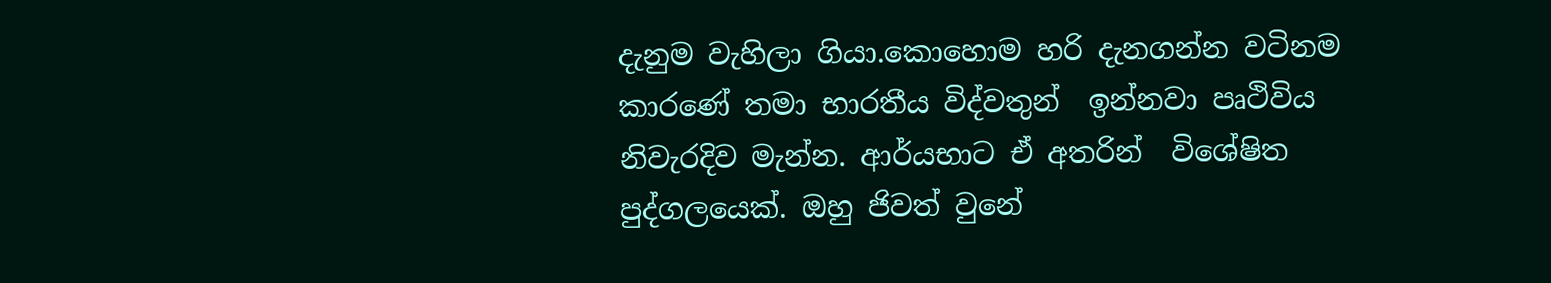දැනුම වැහිලා ගියා.කොහොම හරි දැනගන්න වටිනම කාරණේ තමා භාරතීය විද්වතුන්  ඉන්නවා පෘථිවිය නිවැරදිව මැන්න. ආර්යභාට ඒ අතරින්  විශේෂිත පුද්ගලයෙක්. ඔහු ජිවත් වුනේ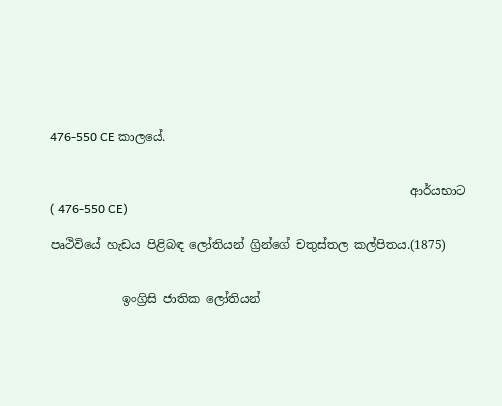476-550 CE කාලයේ.


                                                            ආර්යභාට ( 476-550 CE)

පෘථිවියේ හැඩය පිළිබඳ ලෝතියන් ග්‍රින්ගේ චතුස්තල කල්පිතය.(1875)


            ඉංග්‍රිසි ජාතික ලෝතියන්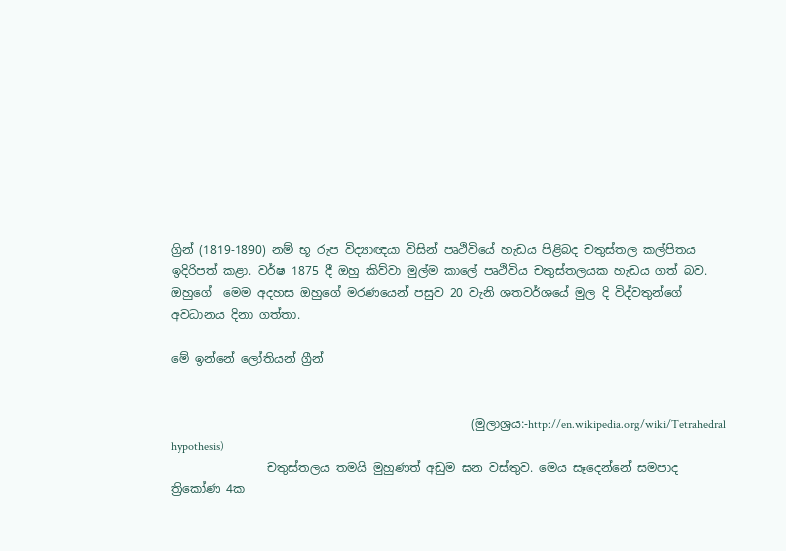ග්‍රින් (1819-1890) නම් භූ රුප විද්‍යාඥයා විසින් පෘථිවියේ හැඩය පිළිබද චතුස්තල කල්පිතය ඉදිරිපත් කළා. වර්ෂ 1875 දී ඔහු කිව්වා මුල්ම කාලේ පෘථිවිය චතුස්තලයක හැඩය ගත් බව. ඔහුගේ  මෙම අදහස ඔහුගේ මරණයෙන් පසුව 20 වැනි ශතවර්ශයේ මුල දි විද්වතුන්ගේ අවධානය දිනා ගත්තා.

මේ ඉන්නේ ලෝතියන් ග්‍රීන්


                                                  (මුලාශ්‍රය:-http://en.wikipedia.org/wiki/Tetrahedral hypothesis)
                චතුස්තලය තමයි මුහුණත් අඩුම ඝන වස්තුව. මෙය සෑදෙන්නේ සමපාද ත්‍රිකෝණ 4ක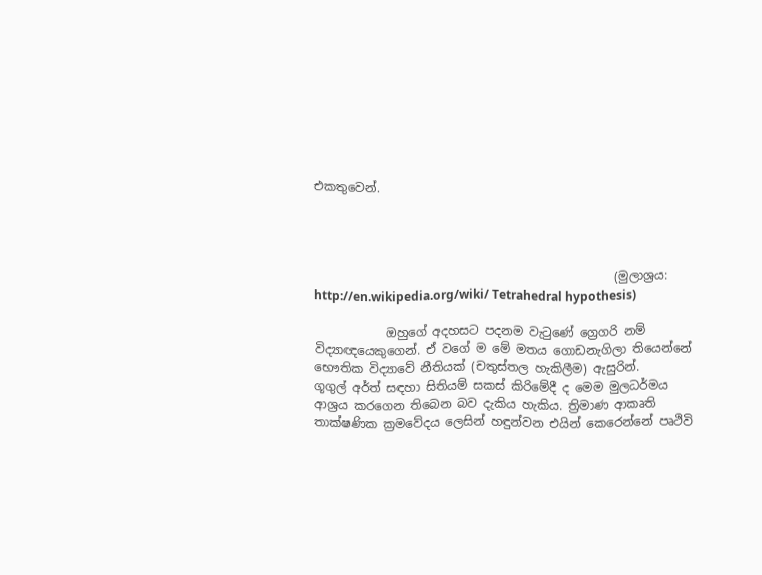එකතුවෙන්.




                                                  (මුලාශ්‍රය: http://en.wikipedia.org/wiki/ Tetrahedral hypothesis)

            ඔහුගේ අදහසට පදනම වැටුණේ ග්‍රෙගරි නම් විද්‍යාඥයෙකුගෙන්. ඒ වගේ ම මේ මතය ගොඩනැගිලා තියෙන්නේ භෞතික විද්‍යාවේ නීතියක් (චතුස්තල හැකිලීම) ඇසුරින්.
ගූගුල් අර්ත් සඳහා සිතියම් සකස් කිරිමේදී ද මෙම මුලධර්මය ආශ්‍රය කරගෙන තිබෙන බව දැකිය හැකිය. ත්‍රිමාණ ආකෘති තාක්ෂණික ක්‍රමවේදය ලෙසින් හඳුන්වන එයින් කෙරෙන්නේ පෘථිවි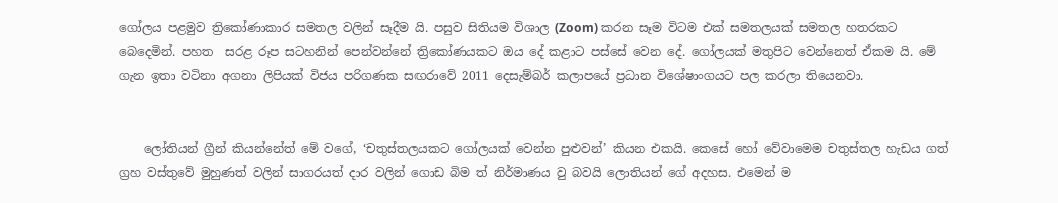ගෝලය පළමුව ත්‍රිකෝණාකාර සමතල වලින් සෑදීම යි. පසුව සිතියම විශාල (Zoom) කරන සෑම විටම එක් සමතලයක් සමතල හතරකට බෙදෙමින්. පහත  සරළ රූප සටහනින් පෙන්වන්නේ ත්‍රිකෝණයකට ඔය දේ කළාට පස්සේ වෙන දේ. ගෝලයක් මතුපිට වෙන්නෙත් ඒකම යි. මේ ගැන ඉතා වටිනා අගනා ලිපියක් විජය පරිගණක සඟරාවේ 2011 දෙසැම්බර් කලාපයේ ප්‍රධාන විශේෂාංගයට පල කරලා තියෙනවා.


    ලෝතියන් ග්‍රීන් කියන්නේත් මේ වගේ, ‘චතුස්තලයකට ගෝලයක් වෙන්න පුළුවන්’ කියන එකයි. කෙසේ හෝ වේවාමෙම චතුස්තල හැඩය ගත් ග්‍රහ වස්තුවේ මුහුණත් වලින් සාගරයත් දාර වලින් ගොඩ බිම ත් නිර්මාණය වු බවයි ‍ලොතියන් ගේ අදහස. එමෙන් ම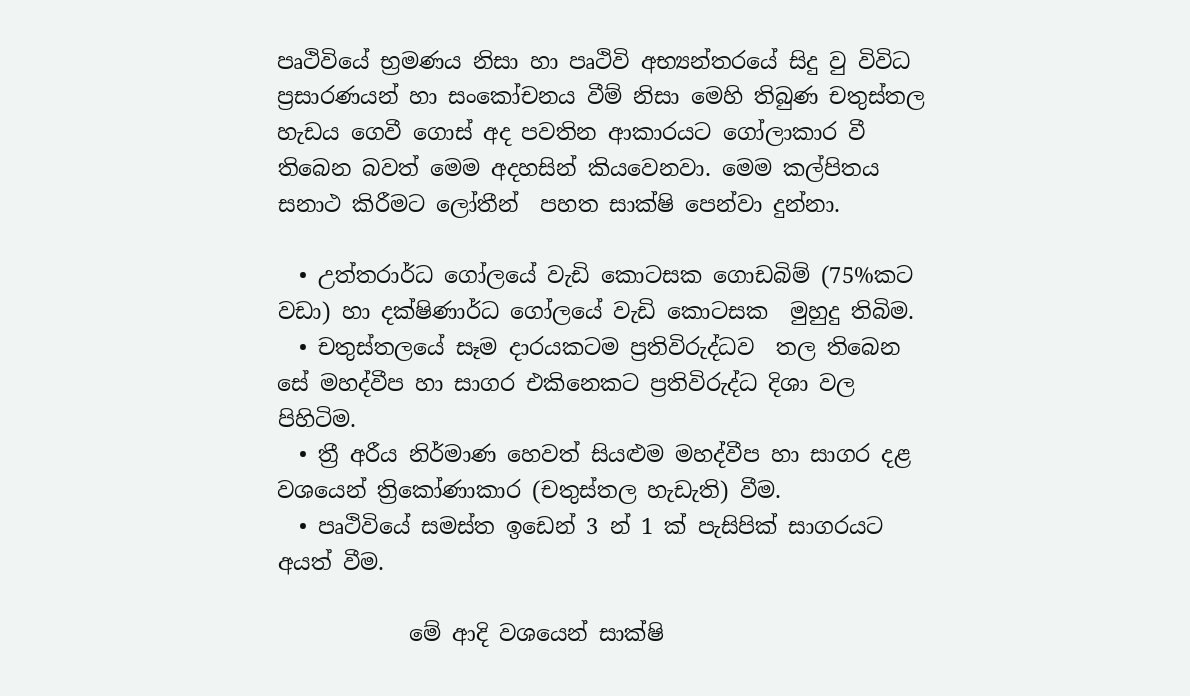පෘථිවියේ භ්‍රමණය නිසා හා පෘථිවි අභ්‍යන්තරයේ සිදු වු විවිධ ප්‍රසාරණයන් හා සංකෝචනය වීම් නිසා මෙහි තිබුණ චතුස්තල හැඩය ගෙවී ගොස් අද පවතින ආකාරයට ගෝලාකාර වී තිබෙන බවත් මෙම අදහසින් කියවෙනවා. මෙම කල්පිතය සනාථ කිරීමට ලෝතීන්  පහත සාක්ෂි පෙන්වා දුන්නා.

  • උත්තරාර්ධ ගෝලයේ වැඩි කොටසක ගොඩබිම් (75%කට වඩා) හා දක්ෂිණාර්ධ ගෝලයේ වැඩි කොටසක  මුහුදු තිබිම.
  • චතුස්තලයේ සෑම දාරයකටම ප්‍රතිවිරුද්ධව  තල තිබෙන සේ මහද්වීප හා සාගර එකිනෙකට ප්‍රතිවිරුද්ධ දිශා වල පිහිටිම.
  • ත්‍රී අරීය නිර්මාණ හෙවත් සියළුම මහද්වීප හා සාගර දළ වශයෙන් ත්‍රිකෝණාකාර (චතුස්තල හැඩැති) වීම.
  • පෘථිවියේ සමස්ත ඉඩෙන් 3 න් 1 ක් පැසිපික් සාගරයට අයත් වීම.

            මේ ආදි වශයෙන් සාක්ෂි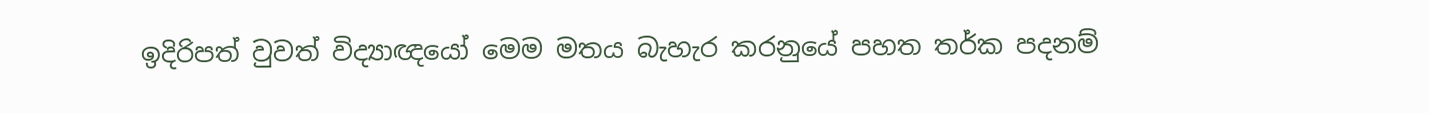ඉදිරිපත් වුවත් විද්‍යාඥයෝ මෙම මතය බැහැර කරනුයේ පහත තර්ක පදනම්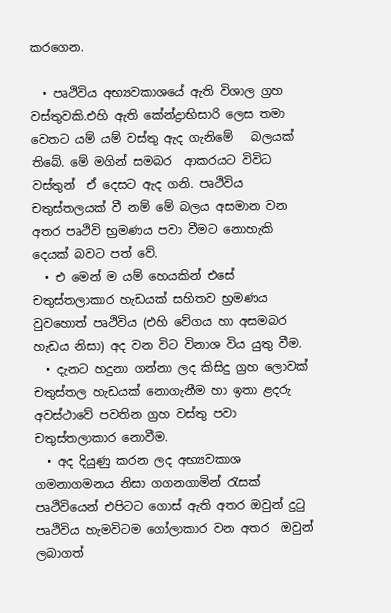කරගෙන.

  • පෘථිවිය අභ්‍යවකාශයේ ඇති විශාල ග්‍රහ වස්තුවකි.එහි ඇති කේන්ද්‍රාභිසාරි ලෙස තමා වෙතට යම් යම් වස්තු ඇද ගැනිමේ   බලයක් තිබේ. මේ මගින් සමබර  ආකරයට විවිධ  වස්තුන්  ඒ දෙසට ඇද ගනි. පෘථිවිය චතුස්තලයක් වී නම් මේ බලය අසමාන වන අතර පෘථිවි භ්‍රමණය පවා වීමට නොහැකි දෙයක් බවට පත් වේ.
  • එ මෙන් ම යම් හෙයකින් එසේ  චතුස්තලාකාර හැඩයක් සහිතව භ්‍රමණය වුවහොත් පෘථිවිය (එහි වේගය හා අසමබර හැඩය නිසා) අද වන විට විනාශ විය යුතු වීම.
  • දැනට හදුනා ගන්නා ලද කිසිදු ග්‍රහ ලොවක් චතුස්තල හැඩයක් නොගැනීම හා ඉතා ළදරු අවස්ථාවේ පවතින ග්‍රහ වස්තු පවා චතුස්තලාකාර නොවීම.
  • අද දියුණු කරන ලද අභ්‍යවකාශ ගමනාගමනය නිසා ගගනගාමින් රැසක් පෘථිවියෙන් එපිටට ගොස් ඇති අතර ඔවුන් දුටු පෘථිවිය හැමවිටම ගෝලාකාර වන අතර  ඔවුන් ලබාගත්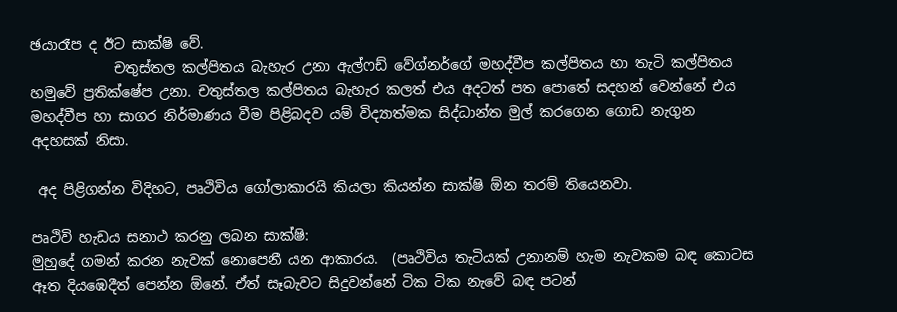ඡයාරෑප ද ඊට සාක්ෂි වේ.
            චතුස්තල කල්පිතය බැහැර උනා ඇල්ෆඩ් වේග්නර්ගේ මහද්වීප කල්පිතය හා තැටි කල්පිතය හමුවේ ප්‍රතික්ෂේප උනා. චතුස්තල කල්පිතය බැහැර කලත් එය අදටත් පත පොතේ සදහන් වෙන්නේ එය මහද්වීප හා සාගර නිර්මාණය වීම පිළිබදව යම් විද්‍යාත්මක සිද්ධාන්ත මුල් කරගෙන ගොඩ නැගුන අදහසක් නිසා.

 අද පිළිගන්න විදිහට, පෘථිවිය ගෝලාකාරයි කියලා කියන්න සාක්ෂි ඕන තරම් තියෙනවා.

පෘථිවි හැඩය සනාථ කරනු ලබන සාක්ෂි:
මුහුදේ ගමන් කරන නැවක් නොපෙනී යන ආකාරය.  (පෘථිවිය තැටියක් උනානම් හැම නැවකම බඳ කොටස ඈත දියඹෙදීත් පෙන්න ඕනේ. ඒත් සෑබැවට සිදුවන්නේ ටික ටික නැවේ බඳ පටන්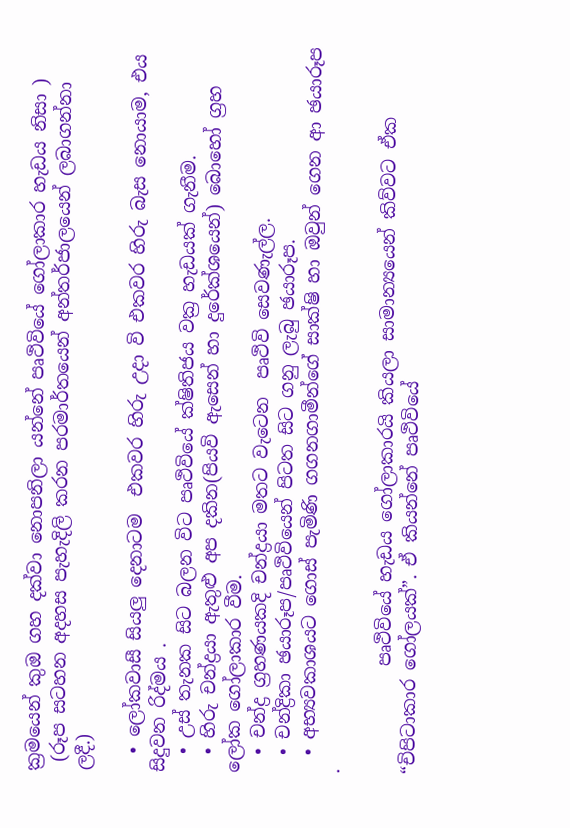ක්‍රමයෙන් කුඔ ගහ දක්වා නොපනිලා යන්නේ පෘථිවියේ ගෝලාකාර හැඩය නිසා )
 (රූප සටහන අදහස පැහැදිලි කරන පරමාර්තයෙන් අන්තර්ජාලයෙන් ලබාගන්නා ලදී.)

  • ලෝකවාසී සියලු දෙනාටම  එකවර හිරු උදා වි එකවර හිරු බැස නොයාම, එය සිදුවන රිද්මය .
  • උස් තැනක සිට බලන විට පෘථිවියේ ක්ෂිතිජය වක්‍ර හැඩයක් ගැනීම.
  • හිරු චන්ද්‍රයා ඇතුළු අප දකින(පියවි ඇසෙන් හා දුරේක්ශයෙන්) බොහෝ ග්‍රහ ලෝක ගෝලාකාර වීම.
  • චන්ද්‍ර ග්‍රහණයකදි චන්ද්‍රයා මතට වැටෙන  පෘථිවි සෙවණැල්ල.
  • චන්ද්‍රිකා ඡයාරූප/පෘථිවියෙන් පිටත සිට ගනු ලැබු ඡයාරූප.
  • අභ්‍යවකාශයට ගොස් පැමිණි ගගනගාමීන්ගේ සාක්ෂි හා ඔවුන් ගෙන ආ ඡයාරූප .

            පෘථිවියේ හැඩය ගෝලාකාරයි කියලා සාමාන්‍යයෙන් කිව්වට ඒක “චිපිටාකාර ගෝලයක්”. ඒ කියන්නේ ‍පෘථිවියේ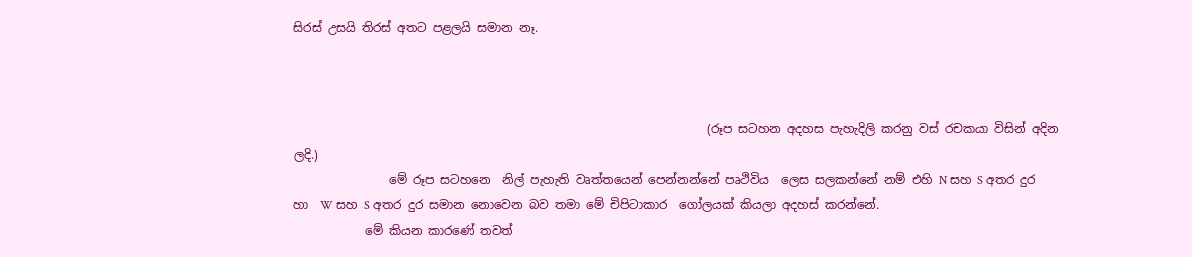සිරස් උසයි තිරස් අතට පළලයි සමාන නෑ.



                                                                     (රූප සටහන අදහස පැහැදිලි කරනු වස් රචකයා විසින් අදින ලදි.)
                මේ රූප සටහනෙ  නිල් පැහැති වෘත්තයෙන් පෙන්නන්නේ පෘථිවිය  ලෙස සලකන්නේ නම් එහි N සහ S අතර දුර හා  W සහ S අතර දුර සමාන නොවෙන බව තමා මේ චිපිටාකාර  ගෝලයක් කියලා අදහස් කරන්නේ.
            මේ කියන කාරණේ තවත්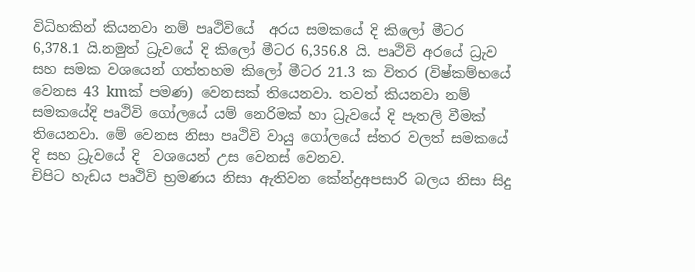විධිහකින් කියනවා නම් පෘථිවියේ  අරය සමකයේ දි කිලෝ මීටර 6,378.1 යි.නමුත් ධ්‍රැවයේ දි කිලෝ මීටර 6,356.8 යි. පෘථිවි අරයේ ධ්‍රැව සහ සමක වශයෙන් ගත්තහම කිලෝ මීටර 21.3 ක විතර (විෂ්කම්භයේ වෙනස 43 kmක් පමණ) වෙනසක් තියෙනවා. තවත් කියනවා නම් සමකයේදි පෘථිවි ගෝලයේ යම් නෙරිමක් හා ධ්‍රැවයේ දි පැතලි වීමක් තියෙනවා. මේ වෙනස නිසා පෘථිවි වායු ගෝලයේ ස්තර වලත් සමකයේ දි සහ ධ්‍රැවයේ දි  වශයෙන් උස වෙනස් වෙනව.
චිපිට හැඩය පෘථිවි භ්‍රමණය නිසා ඇතිවන කේන්ද්‍රඅපසාරි බලය නිසා සිදු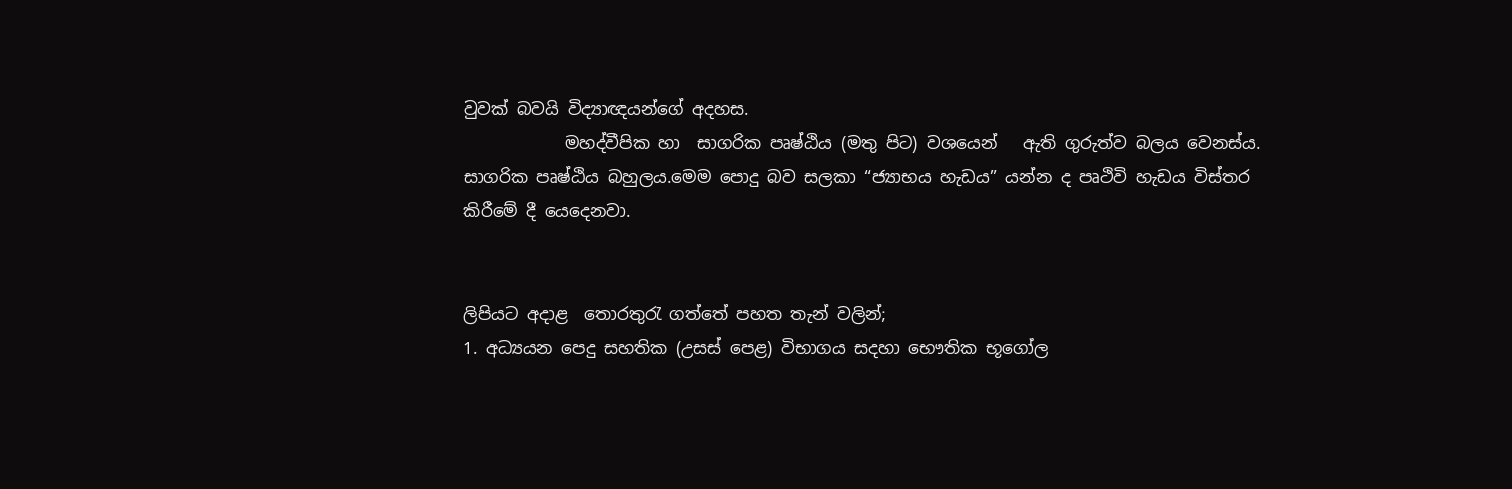වුවක් බවයි විද්‍යාඥයන්ගේ අදහස.
            මහද්වීපික හා  සාගරික පෘෂ්ඨිය (මතු පිට) වශයෙන්   ඇති ගුරුත්ව බලය වෙනස්ය. සාගරික පෘෂ්ඨිය බහුලය.මෙම පොදු බව සලකා “ජ්‍යාභය හැඩය” යන්න ද පෘථිවි හැඩය විස්තර කිරීමේ දී යෙදෙනවා.


ලිපියට අදාළ  තොරතුරැ ගත්තේ පහත තැන් වලින්;
1. අධ්‍යයන පෙදු සහතික (උසස් පෙළ) විභාගය සදහා භෞතික භූගෝල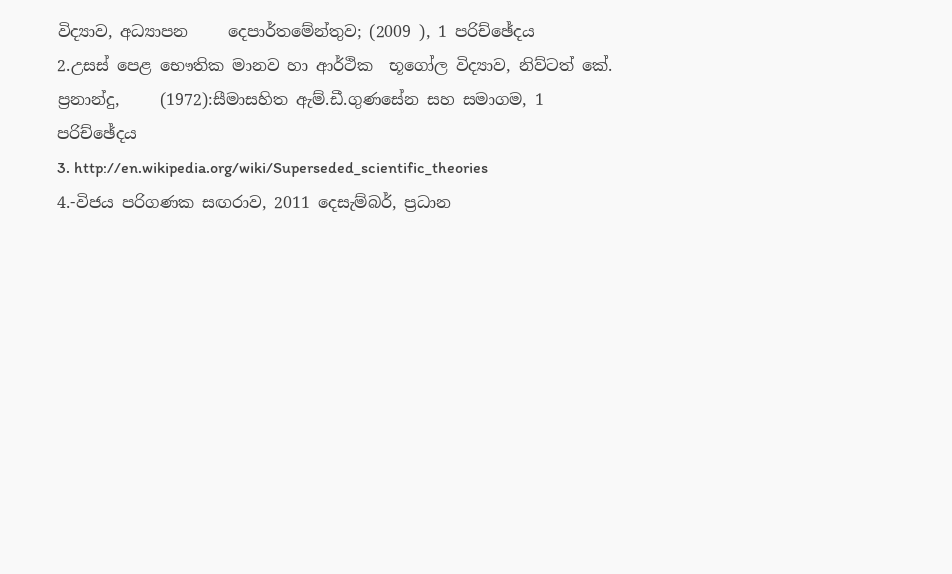විද්‍යාව, අධ්‍යාපන     දෙපාර්තමේන්තුව; (2009 ), 1 පරිච්ඡේදය
2.උසස් පෙළ භෞතික මානව හා ආර්ථික  භූගෝල විද්‍යාව, නිව්ටත් කේ. ප්‍රනාන්දු,     (1972):සීමාසහිත ඇම්.ඩී.ගුණසේන සහ සමාගම, 1 පරිච්ඡේදය
3. http://en.wikipedia.org/wiki/Superseded_scientific_theories
4.-විජය පරිගණක සඟරාව, 2011 දෙසැම්බර්, ප්‍රධාන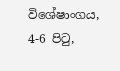විශේෂාංගය, 4-6 පිටු,